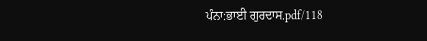ਪੰਨਾ:ਭਾਈ ਗੁਰਦਾਸ.pdf/118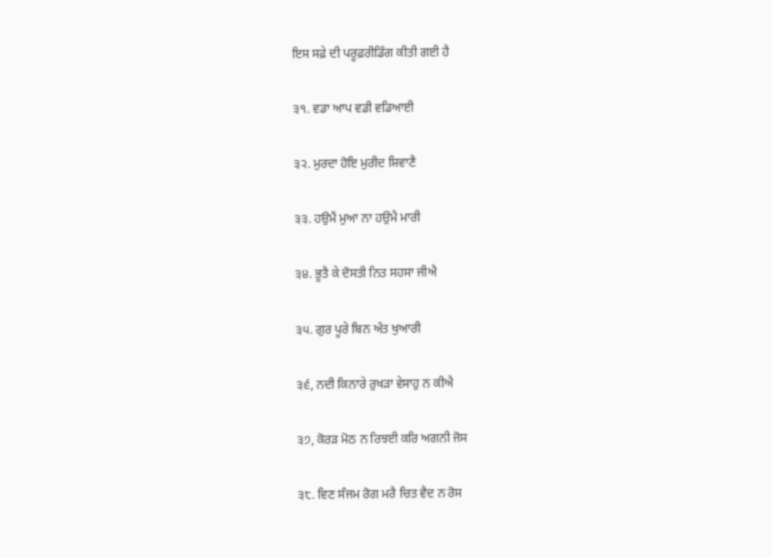ਇਸ ਸਫ਼ੇ ਦੀ ਪਰੂਫ਼ਰੀਡਿੰਗ ਕੀਤੀ ਗਈ ਹੈ

੩੧. ਵਡਾ ਆਪ ਵਡੀ ਵਡਿਆਈ

੩੨. ਮੁਰਦਾ ਹੋਇ ਮੁਰੀਦ ਸ਼ਿਵਾਣੈ

੩੩. ਹਉਮੈਂ ਮੁਆ ਨਾ ਹਉਮੈ ਮਾਰੀ

੩੪. ਭੂਤੈ ਕੇ ਦੋਸਤੀ ਨਿਤ ਸਹਸਾ ਜੀਐ

੩੫. ਗੁਰ ਪੂਰੇ ਬਿਨ ਅੰਤ ਖੁਆਰੀ

੩੬, ਨਦੀ ਕਿਨਾਰੇ ਰੁਖੜਾ ਵੇਸਾਹੁ ਨ ਕੀਐ

੩੭, ਕੋਰੜ ਮੋਠ ਨ ਰਿਝਈ ਕਰਿ ਅਗਨੀ ਜੋਸ

੩੮. ਵਿਣ ਸੰਜਮ ਰੋਗ ਮਰੈ ਚਿਤ ਵੈਦ ਨ ਰੋਸ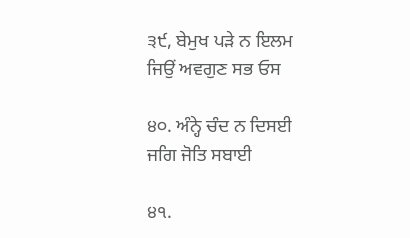੩੯, ਬੇਮੁਖ ਪੜੇ ਨ ਇਲਮ ਜਿਉਂ ਅਵਗੁਣ ਸਭ ਓਸ

੪੦. ਅੰਨ੍ਹੇ ਚੰਦ ਨ ਦਿਸਈ ਜਗਿ ਜੋਤਿ ਸਬਾਈ

੪੧.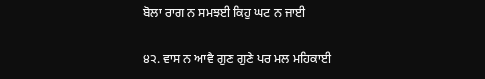ਬੋਲਾ ਰਾਗ ਨ ਸਮਝਈ ਕਿਹੁ ਘਟ ਨ ਜਾਈ

੪੨. ਵਾਸ ਨ ਆਵੈ ਗੁਣ ਗੁਣੇ ਪਰ ਮਲ ਮਹਿਕਾਈ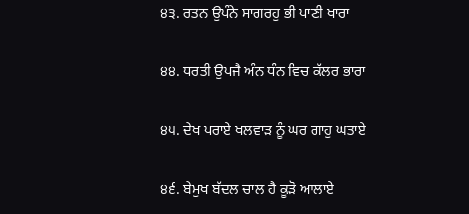੪੩. ਰਤਨ ਉਪੰਨੇ ਸਾਗਰਹੁ ਭੀ ਪਾਣੀ ਖਾਰਾ

੪੪. ਧਰਤੀ ਉਪਜੈ ਅੰਨ ਧੰਨ ਵਿਚ ਕੱਲਰ ਭਾਰਾ

੪੫. ਦੇਖ ਪਰਾਏ ਖਲਵਾੜ ਨੂੰ ਘਰ ਗਾਹੁ ਘਤਾਏ

੪੬. ਬੇਮੁਖ ਬੱਦਲ ਚਾਲ ਹੈ ਕੂੜੋ ਆਲਾਏ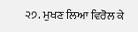੨੭. ਮੁਖਣ ਲਿਆ ਵਿਰੋਲ ਕੇ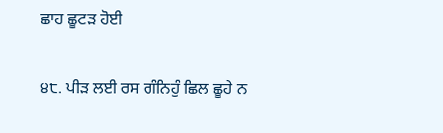ਛਾਹ ਛੂਟੜ ਹੋਈ

੪੮. ਪੀੜ ਲਈ ਰਸ ਗੰਨਿਹੁੰ ਛਿਲ ਛੂਹੇ ਨ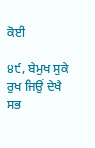ਕੋਈ

੪੯, ਬੇਮੁਖ ਸੁਕੇ ਰੁਖ ਜਿਉਂ ਦੇਖੈ ਸਭ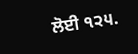ਲੋਈ ੧੨੫.